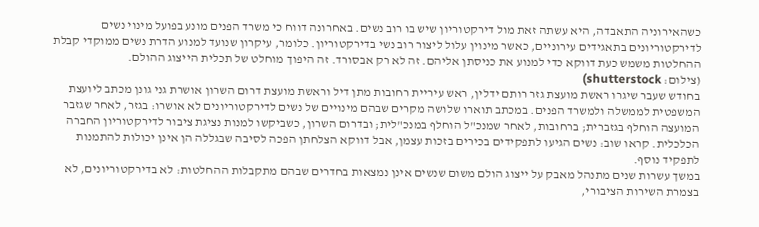כשהאירוניה התאבדה, היא עשתה זאת מול דירקטוריון שיש בו רוב נשים. באחרונה דווח כי משרד הפנים מונע בפועל מינוי נשים לדירקטוריונים בתאגידים עירוניים, כאשר מינוין עלול ליצור רוב נשי בדירקטוריון. כלומר, עיקרון שנועד למנוע הדרת נשים ממוקדי קבלת ההחלטות משמש כעת דווקא כדי למנוע את כניסתן אליהם. זה לא רק אבסורד. זה היפוך מוחלט של תכלית הייצוג ההולם.
(צילום: shutterstock)
בחודש שעבר שיגרו ראשת מועצת גזר רותם ידלין, ראש עיריית רחובות מתן דיל וראשת מועצת דרום השרון אושרת גני גונן מכתב ליועצת המשפטית לממשלה ולמשרד הפנים. במכתב תוארו שלושה מקרים שבהם מינויים של נשים לדירקטוריונים לא אושרו: בגזר, לאחר שגזבר המועצה הוחלף בגזברית; ברחובות, לאחר שמנכ"ל הוחלף במנכ"לית; ובדרום השרון, כשביקשו למנות נציגת ציבור לדירקטוריון החברה הכלכלית. קראו שוב: נשים הגיעו לתפקידים בכירים בזכות עצמן, אבל דווקא הצלחתן הפכה לסיבה שבגללה הן אינן יכולות להתמנות לתפקיד נוסף.
במשך עשרות שנים מתנהל מאבק על ייצוג הולם משום שנשים אינן נמצאות בחדרים שבהם מתקבלות ההחלטות: לא בדירקטוריונים, לא בצמרת השירות הציבורי,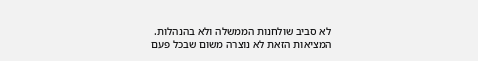לא סביב שולחנות הממשלה ולא בהנהלות.
המציאות הזאת לא נוצרה משום שבכל פעם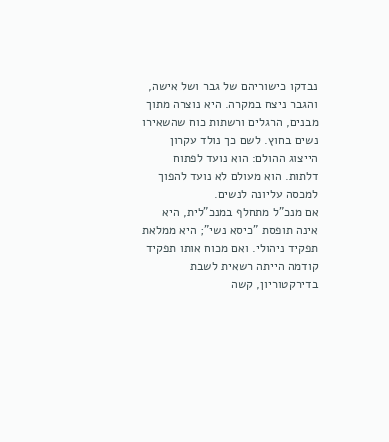נבדקו כישוריהם של גבר ושל אישה, והגבר ניצח במקרה. היא נוצרה מתוך מבנים, הרגלים ורשתות כוח שהשאירו נשים בחוץ. לשם כך נולד עקרון הייצוג ההולם: הוא נועד לפתוח דלתות. הוא מעולם לא נועד להפוך למכסה עליונה לנשים.
אם מנכ"ל מתחלף במנכ"לית, היא אינה תופסת "כיסא נשי"; היא ממלאת תפקיד ניהולי. ואם מכוח אותו תפקיד קודמה הייתה רשאית לשבת בדירקטוריון, קשה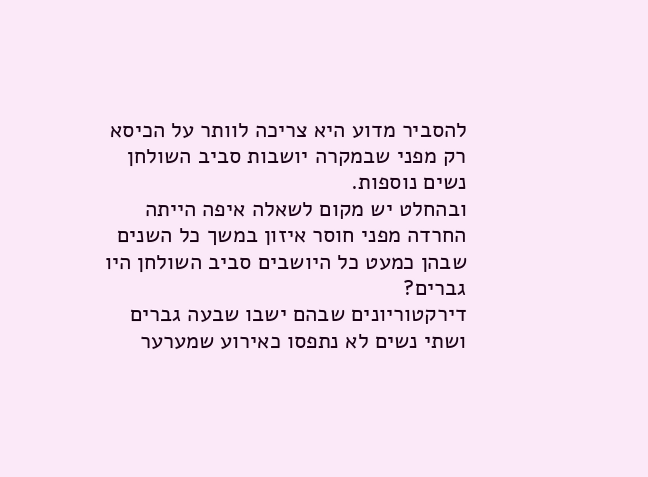להסביר מדוע היא צריכה לוותר על הכיסא רק מפני שבמקרה יושבות סביב השולחן נשים נוספות.
ובהחלט יש מקום לשאלה איפה הייתה החרדה מפני חוסר איזון במשך כל השנים שבהן כמעט כל היושבים סביב השולחן היו גברים?
דירקטוריונים שבהם ישבו שבעה גברים ושתי נשים לא נתפסו כאירוע שמערער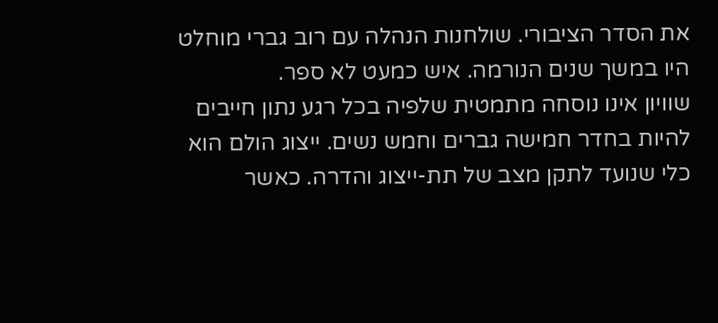את הסדר הציבורי. שולחנות הנהלה עם רוב גברי מוחלט היו במשך שנים הנורמה. איש כמעט לא ספר.
שוויון אינו נוסחה מתמטית שלפיה בכל רגע נתון חייבים להיות בחדר חמישה גברים וחמש נשים. ייצוג הולם הוא כלי שנועד לתקן מצב של תת-ייצוג והדרה. כאשר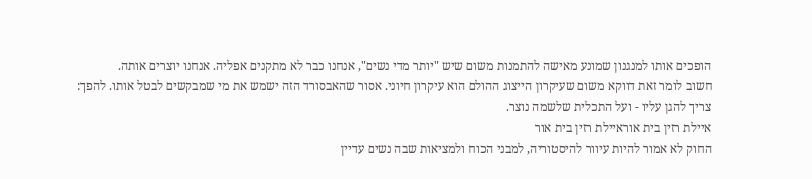הופכים אותו למנגנון שמונע מאישה להתמנות משום שיש "יותר מדי נשים", אנחנו כבר לא מתקנים אפליה. אנחנו יוצרים אותה.
חשוב לומר זאת דווקא משום שעיקרון הייצוג ההולם הוא עיקרון חיוני. אסור שהאבסורד הזה ישמש את מי שמבקשים לבטל אותו. להפך: צריך להגן עליו - ועל התכלית שלשמה נוצר.
איילת רזין בית אוראיילת רזין בית אור
החוק לא אמור להיות עיוור להיסטוריה, למבני הכוח ולמציאות שבה נשים עדיין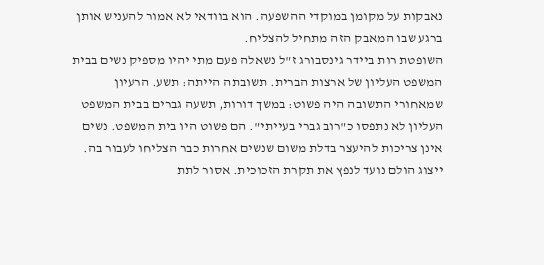נאבקות על מקומן במוקדי ההשפעה. הוא בוודאי לא אמור להעניש אותן ברגע שבו המאבק הזה מתחיל להצליח.
השופטת רות ביידר גינסבורג ז"ל נשאלה פעם מתי יהיו מספיק נשים בבית המשפט העליון של ארצות הברית. תשובתה הייתה: תשע. הרעיון שמאחורי התשובה היה פשוט: במשך דורות, תשעה גברים בבית המשפט העליון לא נתפסו כ"רוב גברי בעייתי". הם פשוט היו בית המשפט. נשים אינן צריכות להיעצר בדלת משום שנשים אחרות כבר הצליחו לעבור בה. ייצוג הולם נועד לנפץ את תקרת הזכוכית. אסור לתת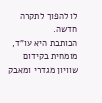לו להפוך לתקרה חדשה.
הכותבת היא עו"ד, מומחית בקידום שוויון מגדרי ומאבק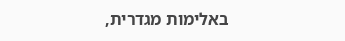באלימות מגדרית,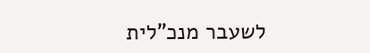לשעבר מנכ"לית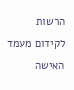הרשות לקידום מעמד האישה